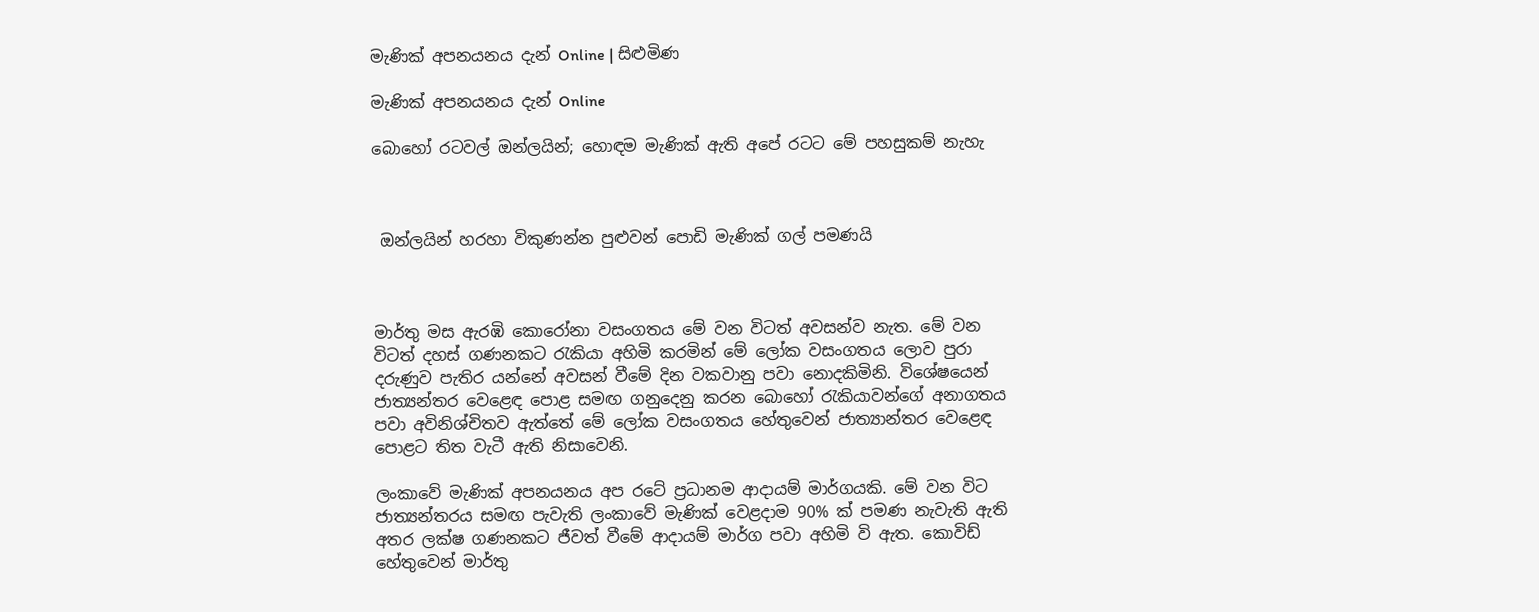මැණික් අපනයනය දැන් Online | සිළුමිණ

මැණික් අපනයනය දැන් Online

බොහෝ රටවල් ඔන්ලයින්; හොඳම මැණික් ඇති අපේ රටට මේ පහසුකම් නැහැ



 ඔන්ලයින් හරහා විකුණන්න පුළුවන් පොඩි මැණික් ගල් පමණයි



මාර්තු මස ඇරඹි කොරෝනා වසංගතය මේ වන විටත් අවසන්ව නැත. මේ වන විටත් දහස් ගණනකට රැකියා අහිමි කරමින් මේ ලෝක වසංගතය ලොව පුරා දරුණුව පැතිර යන්නේ අවසන් වීමේ දින වකවානු පවා නොදකිමිනි. විශේෂයෙන් ජාත්‍යන්තර වෙළෙඳ පොළ සමඟ ගනුදෙනු කරන බොහෝ රැකියාවන්ගේ අනාගතය පවා අවිනිශ්චිතව ඇත්තේ මේ ලෝක වසංගතය හේතුවෙන් ජාත්‍යාන්තර වෙළෙඳ පොළට තිත වැටී ඇති නිසාවෙනි.

ලංකාවේ මැණික් අපනයනය අප රටේ ප්‍රධානම ආදායම් මාර්ගයකි. මේ වන විට ජාත්‍යන්තරය සමඟ පැවැති ලංකාවේ මැණික් වෙළදාම 90% ක් පමණ නැවැති ඇති අතර ලක්ෂ ගණනකට ජීවත් වීමේ ආදායම් මාර්ග පවා අහිමි වි ඇත. කොවිඩ් හේතුවෙන් මාර්තු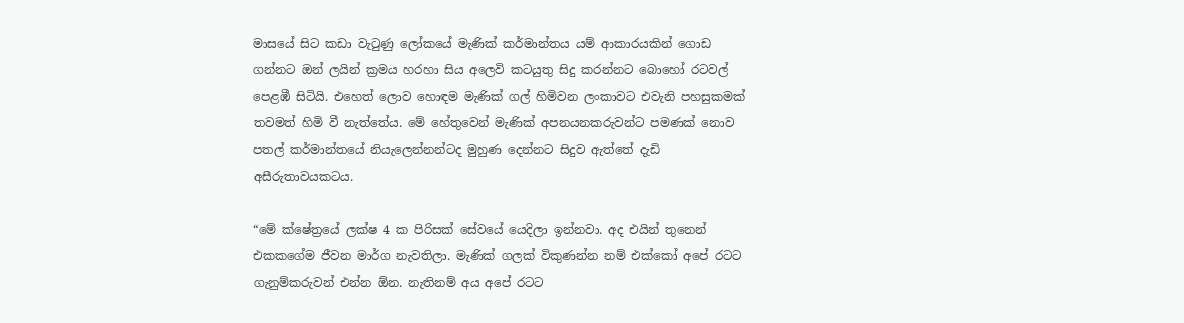මාසයේ සිට කඩා වැටුණු ලෝකයේ මැණික් කර්මාන්තය යම් ආකාරයකින් ගොඩ ගන්නට ඔන් ලයින් ක්‍රමය හරහා සිය අලෙවි කටයුතු සිදු කරන්නට බොහෝ රටවල් පෙළඹී සිටියි. එහෙත් ලොව හොඳම මැණික් ගල් හිමිවන ලංකාවට එවැනි පහසුකමක් තවමත් හිමි වී නැත්තේය. මේ හේතුවෙන් මැණික් අපනයනකරුවන්ට පමණක් නොව පතල් කර්මාන්තයේ නියැලෙන්නන්ටද මුහුණ දෙන්නට සිදුව ඇත්තේ දැඩි අසීරුතාවයකටය.

“මේ ක්ෂේත්‍රයේ ලක්ෂ 4 ක පිරිසක් සේවයේ යෙදිලා ඉන්නවා. අද එයින් තුනෙන් එකකගේම ජීවන මාර්ග නැවතිලා. මැණික් ගලක් විකුණන්න නම් එක්කෝ අපේ රටට ගැනුම්කරුවන් එන්න ඕන. නැතිනම් අය අපේ රටට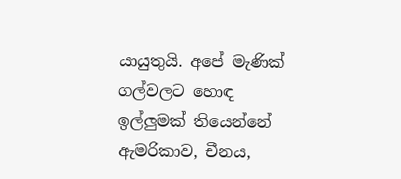යායුතුයි. අපේ මැණික් ගල්වලට හොඳ ඉල්ලුමක් තියෙන්නේ ඇමරිකාව, චීනය,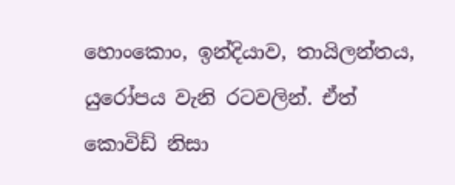හොංකොං, ඉන්දියාව, තායිලන්තය, යුරෝපය වැනි රටවලින්. ඒත් කොවිඩ් නිසා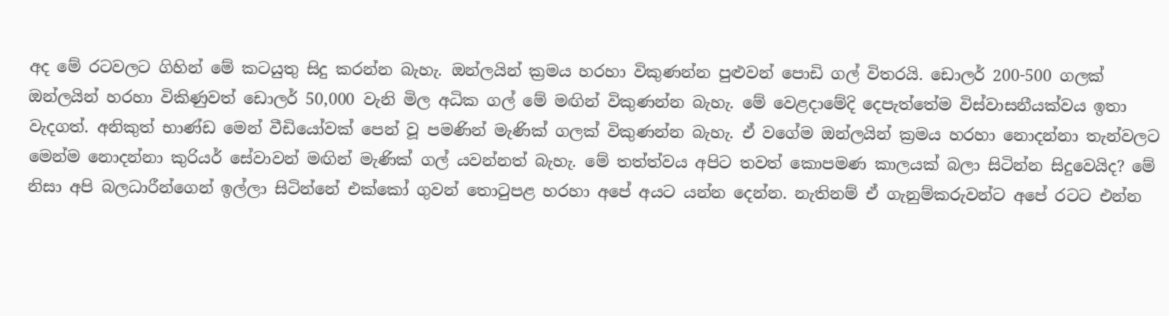අද මේ රටවලට ගිහින් මේ කටයුතු සිදු කරන්න බැහැ. ඔන්ලයින් ක්‍රමය හරහා විකුණන්න පුළුවන් පොඩි ගල් විතරයි. ඩොලර් 200-500 ගලක් ඔන්ලයින් හරහා විකිණුවත් ඩොලර් 50,000 වැනි මිල අධික ගල් මේ මඟින් විකුණන්න බැහැ. මේ වෙළදාමේදි දෙපැත්තේම විස්වාසනීයක්වය ඉතා වැදගත්. අනිකුත් භාණ්ඩ මෙන් වීඩියෝවක් පෙන් වූ පමණින් මැණික් ගලක් විකුණන්න බැහැ. ඒ වගේම ඔන්ලයින් ක්‍රමය හරහා නොදන්නා තැන්වලට මෙන්ම නොදන්නා කුරියර් සේවාවන් මඟින් මැණික් ගල් යවන්නත් බැහැ. මේ තත්ත්වය අපිට තවත් කොපමණ කාලයක් බලා සිටින්න සිදුවෙයිද? මේ නිසා අපි බලධාරීන්ගෙන් ඉල්ලා සිටින්නේ එක්කෝ ගුවන් තොටුපළ හරහා අපේ අයට යන්න දෙන්න. නැතිනම් ඒ ගැනුම්කරුවන්ට අපේ රටට එන්න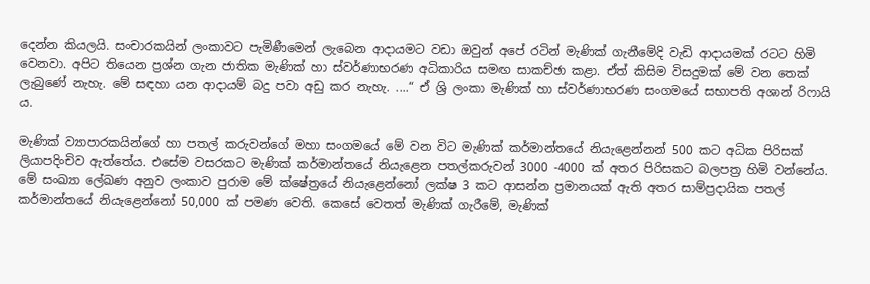දෙන්න කියලයි. සංචාරකයින් ලංකාවට පැමිණීමෙන් ලැබෙන ආදායමට වඩා ඔවුන් අපේ රටින් මැණික් ගැනීමේදි වැඩි ආදායමක් රටට හිමි වෙනවා. අපිට තියෙන ප්‍රශ්න ගැන ජාතික මැණික් හා ස්වර්ණාභරණ අධිකාරිය සමඟ සාකච්ඡා කළා. ඒත් කිසිම විසදුමක් මේ වන තෙක් ලැබුණේ නැහැ. මේ සඳහා යන ආදායම් බදු පවා අඩු කර නැහැ. ....“ ඒ ශ්‍රි ලංකා මැණික් හා ස්වර්ණාභරණ සංගමයේ සභාපති අශාන් රිෆායි ය.

මැණික් ව්‍යාපාරකයින්ගේ හා පතල් කරුවන්ගේ මහා සංගමයේ මේ වන විට මැණික් කර්මාන්තයේ නියැළෙන්නන් 500 කට අධික පිරිසක් ලියාපදිංචිව ඇත්තේය. එසේම වසරකට මැණික් කර්මාන්තයේ නියැළෙන පතල්කරුවන් 3000 -4000 ක් අතර පිරිසකට බලපත්‍ර හිමි වන්නේය. මේ සංඛ්‍යා ලේඛණ අනුව ලංකාව පුරාම මේ ක්ෂේත්‍රයේ නියැළෙන්නෝ ලක්ෂ 3 කට ආසන්න ප්‍රමානයක් ඇති අතර සාම්ප්‍රදායික පතල් කර්මාන්තයේ නියැළෙන්නෝ 50,000 ක් පමණ වෙති. කෙසේ වෙතත් මැණික් ගැරීමේ, මැණික්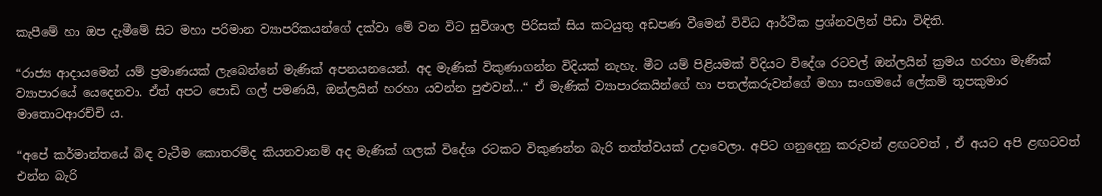කැපීමේ හා ඔප දැමීමේ සිට මහා පරිමාන ව්‍යාපරිකයන්ගේ දක්වා මේ වන විට සුවිශාල පිරිසක් සිය කටයුතු අඩපණ වීමෙන් විවිධ ආර්ථික ප්‍රශ්නවලින් පීඩා විඳිති.

“රාජ්‍ය ආදායමෙන් යම් ප්‍රමාණයක් ලැබෙන්නේ මැණික් අපනයනයෙන්. අද මැණික් විකුණාගන්න විදියක් නැහැ. මීට යම් පිළියමක් විදියට විදේශ රටවල් ඔන්ලයින් ක්‍රමය හරහා මැණික් ව්‍යාපාරයේ යෙදෙනවා. ඒත් අපට පොඩි ගල් පමණයි, ඔන්ලයින් හරහා යවන්න පුළුවන්...“ ඒ මැණික් ව්‍යාපාරකයින්ගේ හා පතල්කරුවන්ගේ මහා සංගමයේ ලේකම් තූපකුමාර මාතොටආරච්චි ය.

“අපේ කර්මාන්තයේ බිඳ වැටීම කොතරම්ද කියනවානම් අද මැණික් ගලක් විදේශ රටකට විකුණන්න බැරි තත්ත්වයක් උදාවෙලා. අපිට ගනුදෙනු කරුවන් ළඟටවත් , ඒ අයට අපි ළඟටවත් එන්න බැරි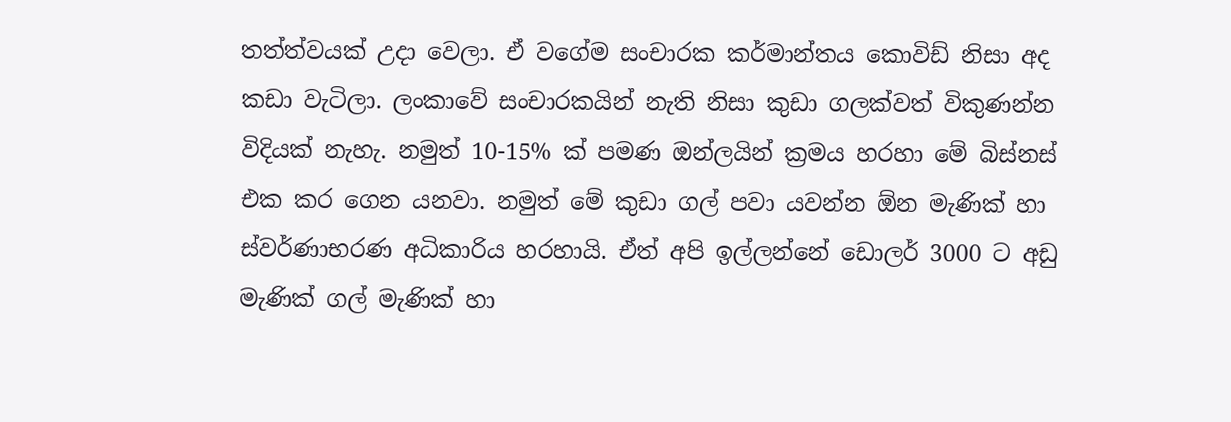තත්ත්වයක් උදා වෙලා. ඒ වගේම සංචාරක කර්මාන්තය කොවිඩ් නිසා අද කඩා වැටිලා. ලංකාවේ සංචාරකයින් නැති නිසා කුඩා ගලක්වත් විකුණන්න විදියක් නැහැ. නමුත් 10-15% ක් පමණ ඔන්ලයින් ක්‍රමය හරහා මේ බිස්නස් එක කර ගෙන යනවා. නමුත් මේ කුඩා ගල් පවා යවන්න ඕන මැණික් හා ස්වර්ණාභරණ අධිකාරිය හරහායි. ඒත් අපි ඉල්ලන්නේ ඩොලර් 3000 ට අඩු මැණික් ගල් මැණික් හා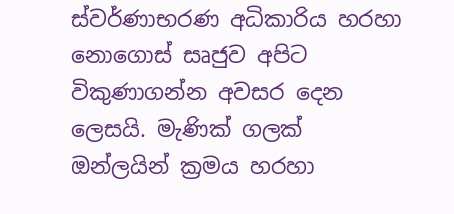ස්වර්ණාභරණ අධිකාරිය හරහා නොගොස් සෘජුව අපිට විකුණාගන්න අවසර දෙන ලෙසයි. මැණික් ගලක් ඔන්ලයින් ක්‍රමය හරහා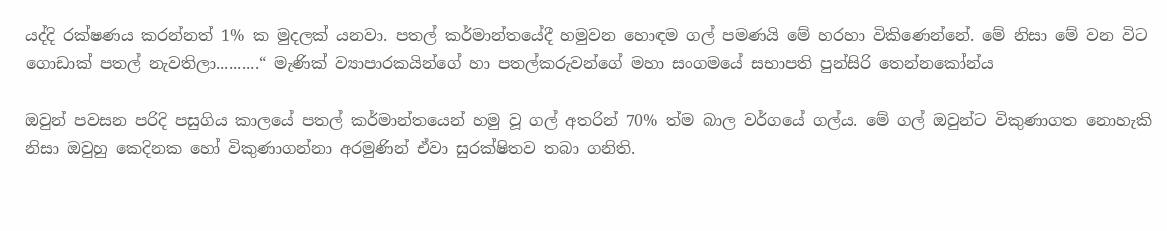යද්දි රක්ෂණය කරන්නත් 1% ක මුදලක් යනවා. පතල් කර්මාන්තයේදී හමුවන හොඳම ගල් පමණයි මේ හරහා විකිණෙන්නේ. මේ නිසා මේ වන විට ගොඩාක් පතල් නැවතිලා..........“ මැණික් ව්‍යාපාරකයින්ගේ හා පතල්කරුවන්ගේ මහා සංගමයේ සභාපති පුන්සිරි තෙන්නකෝන්ය‍

ඔවුන් පවසන පරිදි පසුගිය කාලයේ පතල් කර්මාන්තයෙන් හමු වූ ගල් අතරින් 70% ත්ම බාල වර්ගයේ ගල්ය. මේ ගල් ඔවුන්ට විකුණාගත නොහැකි නිසා ඔවුහු කෙදිනක හෝ විකුණාගන්නා අරමුණින් ඒවා සුරක්ෂිතව තබා ගනිති.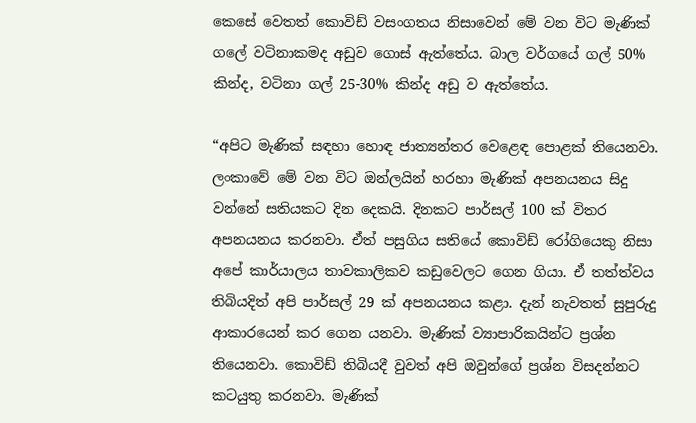කෙසේ වෙතත් කොවිඩ් වසංගතය නිසාවෙන් මේ වන විට මැණික් ගලේ වටිනාකමද අඩුව ගොස් ඇත්තේය. බාල වර්ගයේ ගල් 50% කින්ද, වටිනා ගල් 25-30% කින්ද අඩු ව ඇත්තේය.

“අපිට මැණික් සඳහා හොඳ ජාත්‍යන්තර වෙළෙඳ පොළක් තියෙනවා. ලංකාවේ මේ වන විට ඔන්ලයින් හරහා මැණික් අපනයනය සිදු වන්නේ සතියකට දින දෙකයි. දිනකට පාර්සල් 100 ක් විතර අපනයනය කරනවා. ඒත් පසුගිය සතියේ කොවිඩ් රෝගියෙකු නිසා අපේ කාර්යාලය තාවකාලිකව කඩුවෙලට ගෙන ගියා. ඒ තත්ත්වය තිබියදිත් අපි පාර්සල් 29 ක් අපනයනය කළා. දැන් නැවතත් සුපුරුදු ආකාරයෙන් කර ගෙන යනවා. මැණික් ව්‍යාපාරිකයින්ට ප්‍රශ්න තියෙනවා. කොවිඩ් තිබියදී වුවත් අපි ඔවුන්ගේ ප්‍රශ්න විසදන්නට කටයුතු කරනවා. මැණික්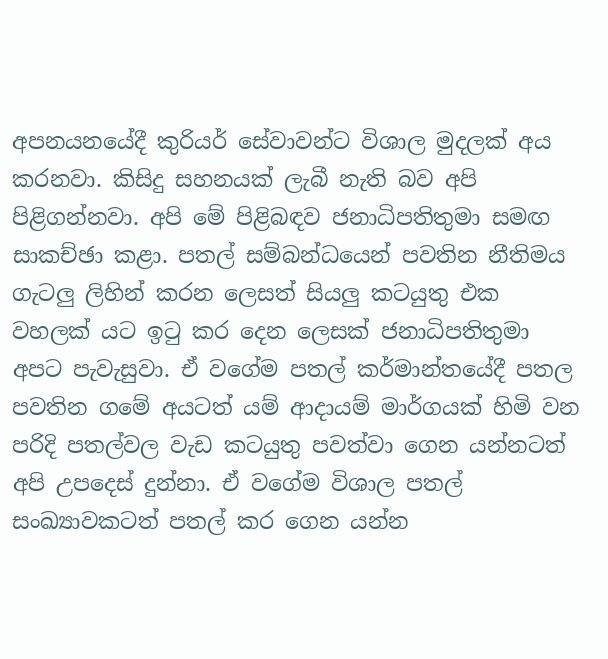අපනයනයේදී කුරියර් සේවාවන්ට විශාල මුදලක් අය කරනවා. කිසිදු සහනයක් ලැබී නැති බව අපි පිළිගන්නවා. අපි මේ පිළිබඳව ජනාධිපතිතුමා සමඟ සාකච්ඡා කළා. පතල් සම්බන්ධයෙන් පවතින නීතිමය ගැටලු ලිහින් කරන ලෙසත් සියලු කටයුතු එක වහලක් යට ඉටු කර දෙන ලෙසක් ජනාධිපතිතුමා අපට පැවැසුවා. ඒ වගේම පතල් කර්මාන්තයේදී පතල පවතින ගමේ අයටත් යම් ආදායම් මාර්ගයක් හිමි වන පරිදි පතල්වල වැඩ කටයුතු පවත්වා ගෙන යන්නටත් අපි උපදෙස් දුන්නා. ඒ වගේම විශාල පතල් සංඛ්‍යාවකටත් පතල් කර ගෙන යන්න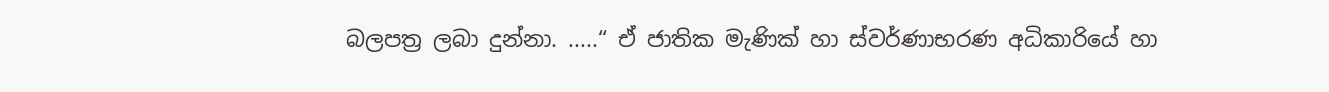බලපත්‍ර ලබා දුන්නා. .....“ ඒ ජාතික මැණික් හා ස්වර්ණාභරණ අධිකාරියේ හා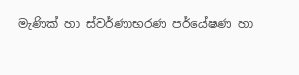මැණික් හා ස්වර්ණාභරණ පර්යේෂණ හා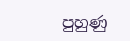පුහුණු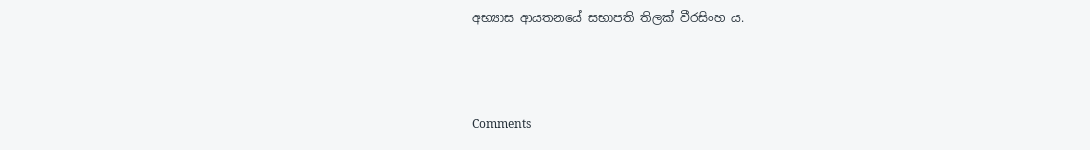අභ්‍යාස ආයතනයේ සභාපති තිලක් වීරසිංහ ය.



Comments